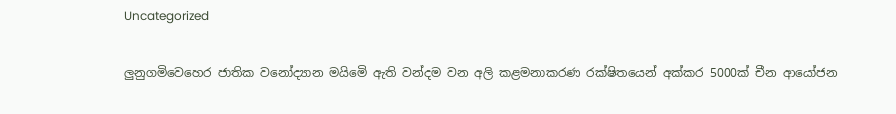Uncategorized

ලුනුගමිවෙහෙර ජාතික වනෝද්‍යාන මයිමෙි ඇති වන්දම වන අලි කළමනාකරණ රක්ෂිතයෙන් අක්කර 5000ක් චීන ආයෝජන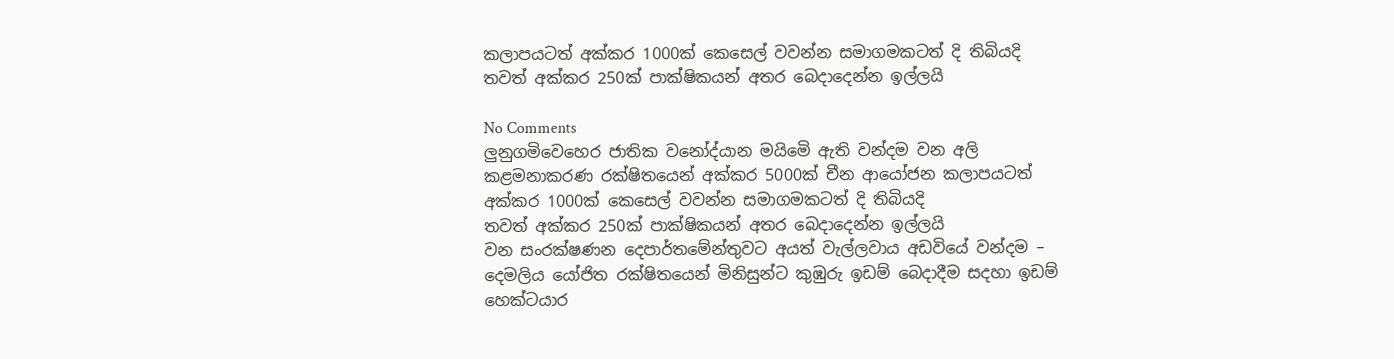කලාපයටත් අක්කර 1000ක් කෙසෙල් වවන්න සමාගමකටත් දි තිබියදි තවත් අක්කර 250ක් පාක්ෂිකයන් අතර බෙදාදෙන්න ඉල්ලයි

No Comments
ලුනුගමිවෙහෙර ජාතික වනෝද්යාන මයිමෙි ඇති වන්දම වන අලි කළමනාකරණ රක්ෂිතයෙන් අක්කර 5000ක් චීන ආයෝජන කලාපයටත්
අක්කර 1000ක් කෙසෙල් වවන්න සමාගමකටත් දි තිබියදි
තවත් අක්කර 250ක් පාක්ෂිකයන් අතර බෙදාදෙන්න ඉල්ලයි
වන සංරක්ෂණන දෙපාර්තමේන්තුවට අයත් වැල්ලවාය අඩවියේ වන්දම – දෙමලිය යෝජිත රක්ෂිතයෙන් මිනිසුන්ට කුඹුරු ඉඩම් බෙදාදීම සදහා ඉඩම් හෙක්ටයාර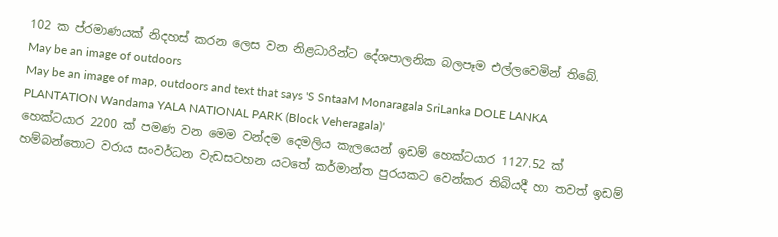102 ක ප්රමාණයක් නිදහස් කරන ලෙස වන නිළධාරින්ට දේශපාලනික බලපෑම එල්ලවෙමින් තිබේ.
May be an image of outdoors
May be an image of map, outdoors and text that says 'S SntaaM Monaragala SriLanka DOLE LANKA PLANTATION Wandama YALA NATIONAL PARK (Block Veheragala)'
හෙක්ටයාර 2200 ක් පමණ වන මෙම වන්දම දෙමලිය කැලයෙන් ඉඩම් හෙක්ටයාර 1127.52 ක් හම්බන්තොට වරාය සංවර්ධන වැඩසටහන යටතේ කර්මාන්ත පුරයකට වෙන්කර තිබියදී හා තවත් ඉඩම්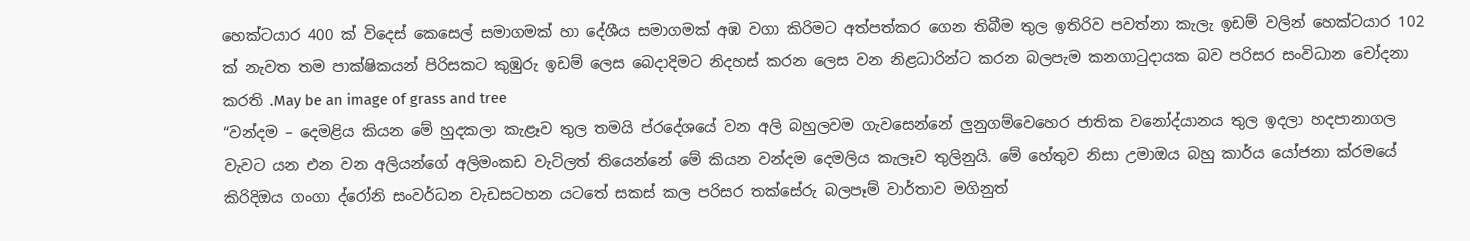හෙක්ටයාර 400 ක් විදෙස් කෙසෙල් සමාගමක් හා දේශීය සමාගමක් අඹ වගා කිරිමට අත්පත්කර ගෙන තිබීම තුල ඉතිරිව පවත්නා කැලැ ඉඩම් වලින් හෙක්ටයාර 102 ක් නැවත තම පාක්ෂිකයන් පිරිසකට කුඹුරු ඉඩම් ලෙස බෙදාදිමට නිදහස් කරන ලෙස වන නිළධාරින්ට කරන බලපැම කනගාටුදායක බව පරිසර සංවිධාන චෝදනා කරති .May be an image of grass and tree
“වන්දම – දෙමළිය කියන මේ හුදකලා කැළෑව තුල තමයි ප්රදේශයේ වන අලි බහුලවම ගැවසෙන්නේ ලුනුගම්වෙහෙර ජාතික වනෝද්යානය තුල ඉදලා හදපානාගල වැවට යන එන වන අලියන්ගේ අලිමංකඩ වැටිලත් තියෙන්නේ මේ කියන වන්දම දෙමලිය කැලෑව තුලිනුයි. මේ හේතුව නිසා උමාඔය බහු කාර්ය යෝජනා ක්රමයේ කිරිදිඔය ගංගා ද්රෝනි සංවර්ධන වැඩසටහන යටතේ සකස් කල පරිසර තක්සේරු බලපෑම් වාර්තාව මගිනුත්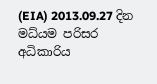(EIA) 2013.09.27 දින මධ්යම පරිසර අධිකාරිය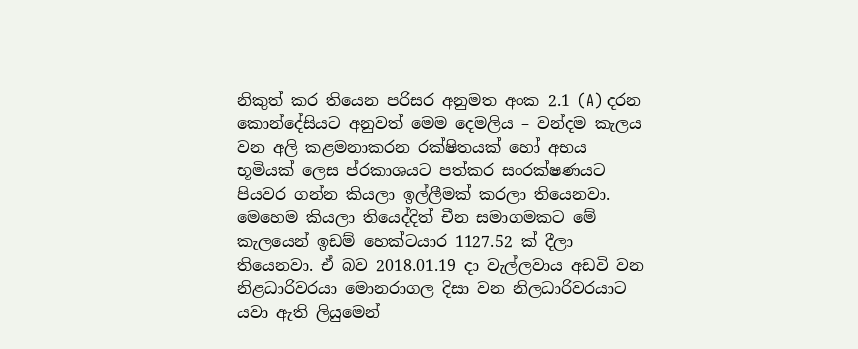නිකුත් කර තියෙන පරිසර අනුමත අංක 2.1 (A) දරන කොන්දේසියට අනුවත් මෙම දෙමලිය – වන්දම කැලය වන අලි කළමනාකරන රක්ෂිතයක් හෝ අභය භූමියක් ලෙස ප්රකාශයට පත්කර සංරක්ෂණයට පියවර ගන්න කියලා ඉල්ලීමක් කරලා තියෙනවා. මෙහෙම කියලා තියෙද්දිත් චීන සමාගමකට මේ කැලයෙන් ඉඩම් හෙක්ටයාර 1127.52 ක් දීලා තියෙනවා. ඒ බව 2018.01.19 දා වැල්ලවාය අඩවි වන නිළධාරිවරයා මොනරාගල දිසා වන නිලධාරිවරයාට යවා ඇති ලියුමෙන්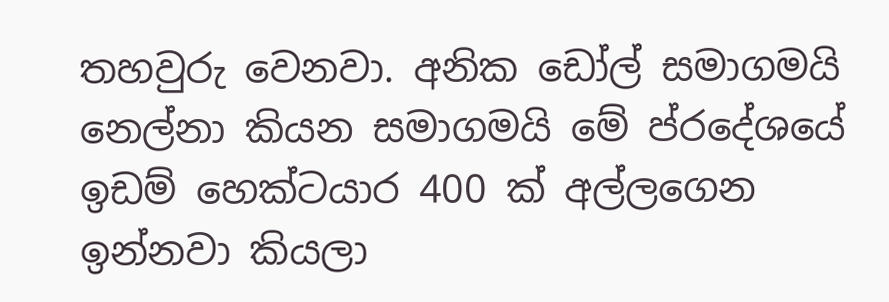තහවුරු වෙනවා. අනික ඩෝල් සමාගමයි නෙල්නා කියන සමාගමයි මේ ප්රදේශයේ ඉඩම් හෙක්ටයාර 400 ක් අල්ලගෙන ඉන්නවා කියලා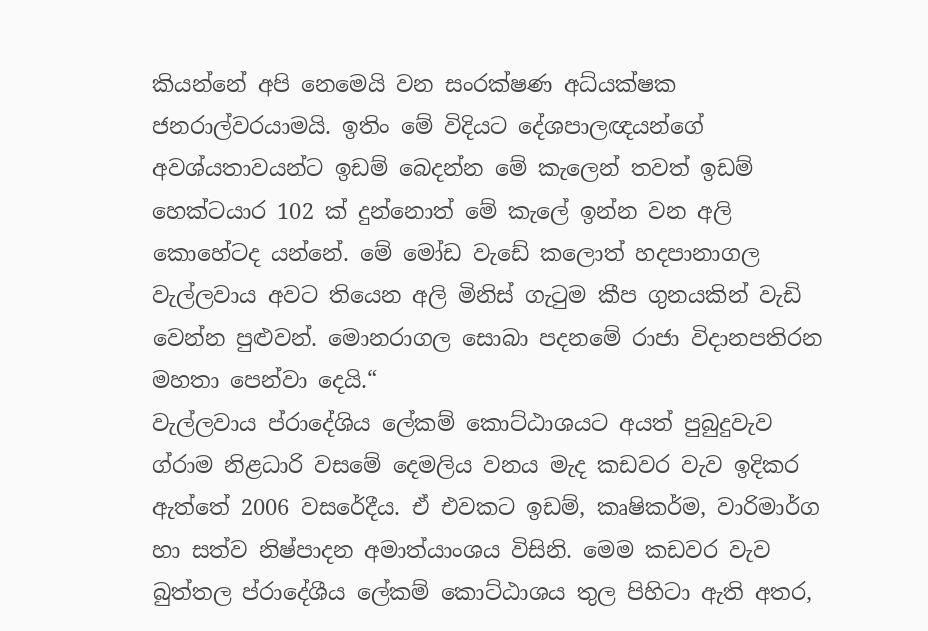කියන්නේ අපි නෙමෙයි වන සංරක්ෂණ අධ්යක්ෂක ජනරාල්වරයාමයි. ඉතිං මේ විදියට දේශපාලඥයන්ගේ අවශ්යතාවයන්ට ඉඩම් බෙදන්න මේ කැලෙන් තවත් ඉඩම් හෙක්ටයාර 102 ක් දුන්නොත් මේ කැලේ ඉන්න වන අලි කොහේටද යන්නේ. මේ මෝඩ වැඩේ කලොත් හදපානාගල වැල්ලවාය අවට තියෙන අලි මිනිස් ගැටුම කීප ගුනයකින් වැඩි වෙන්න පුළුවන්. මොනරාගල සොබා පදනමේ රාජා විදානපතිරන මහතා පෙන්වා දෙයි.“
වැල්ලවාය ප්රාදේශිය ලේකම් කොට්ඨාශයට අයත් පුබුදුවැව ග්රාම නිළධාරි වසමේ දෙමලිය වනය මැද කඩවර වැව ඉදිකර ඇත්තේ 2006 වසරේදීය. ඒ එවකට ඉඩම්, කෘෂිකර්ම, වාරිමාර්ග හා සත්ව නිෂ්පාදන අමාත්යාංශය විසිනි. මෙම කඩවර වැව බුත්තල ප්රාදේශීය ලේකම් කොට්ඨාශය තුල පිහිටා ඇති අතර,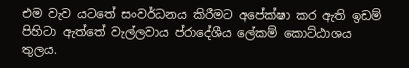එම වැව යටතේ සංවර්ධනය කිරීමට අපේක්ෂා කර ඇති ඉඩම් පිහිටා ඇත්තේ වැල්ලවාය ප්රාදේශීය ලේකම් කොට්ඨාශය තුලය.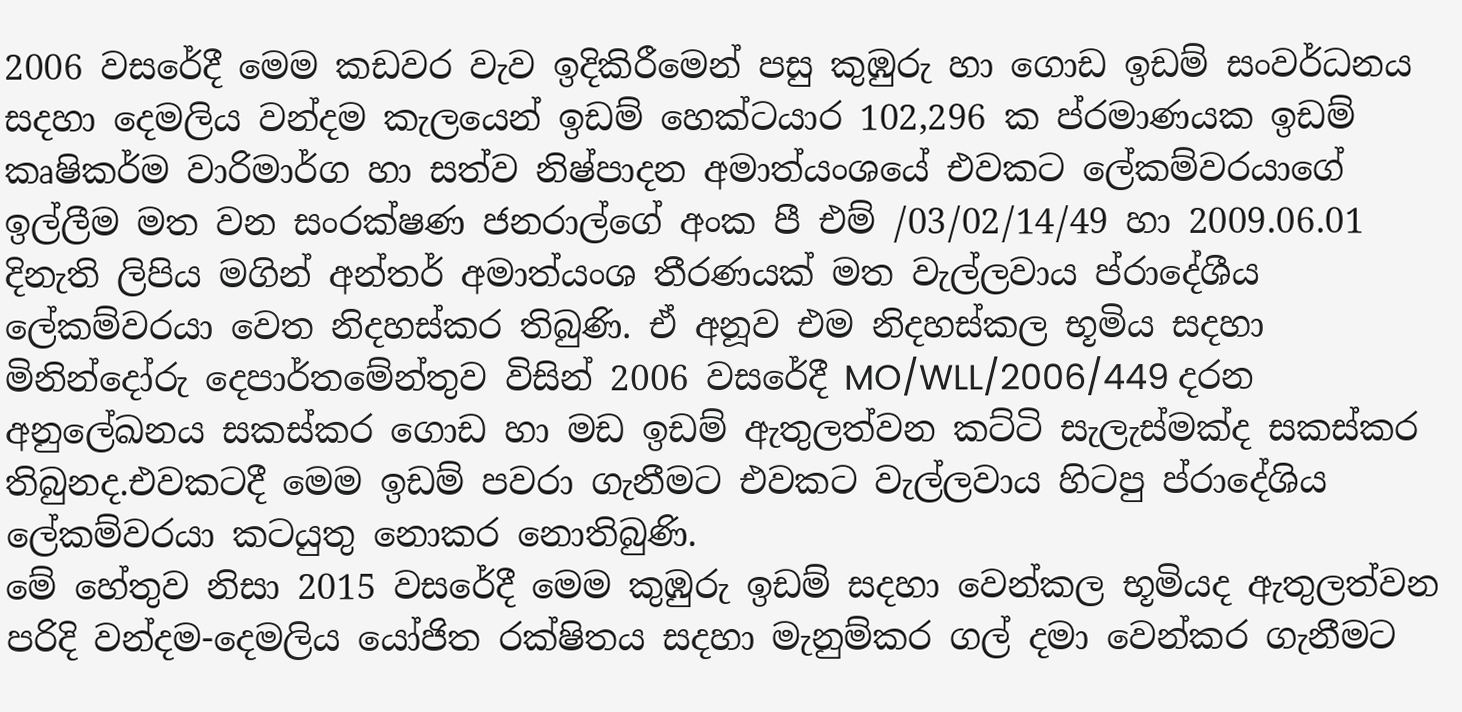2006 වසරේදී මෙම කඩවර වැව ඉදිකිරීමෙන් පසු කුඹුරු හා ගොඩ ඉඩම් සංවර්ධනය සදහා දෙමලිය වන්දම කැලයෙන් ඉඩම් හෙක්ටයාර 102,296 ක ප්රමාණයක ඉඩම් කෘෂිකර්ම වාරිමාර්ග හා සත්ව නිෂ්පාදන අමාත්යංශයේ එවකට ලේකම්වරයාගේ ඉල්ලීම මත වන සංරක්ෂණ ජනරාල්ගේ අංක පී එම් /03/02/14/49 හා 2009.06.01 දිනැති ලිපිය මගින් අන්තර් අමාත්යංශ තීරණයක් මත වැල්ලවාය ප්රාදේශීය ලේකම්වරයා වෙත නිදහස්කර තිබුණි. ඒ අනූව එම නිදහස්කල භූමිය සදහා මිනින්දෝරු දෙපාර්තමේන්තුව විසින් 2006 වසරේදී MO/WLL/2006/449 දරන අනුලේඛනය සකස්කර ගොඩ හා මඩ ඉඩම් ඇතුලත්වන කට්ටි සැලැස්මක්ද සකස්කර තිබුනද.එවකටදී මෙම ඉඩම් පවරා ගැනීමට එවකට වැල්ලවාය හිටපු ප්රාදේශිය ලේකම්වරයා කටයුතු නොකර නොතිබුණි.
මේ හේතුව නිසා 2015 වසරේදී මෙම කුඹුරු ඉඩම් සදහා වෙන්කල භූමියද ඇතුලත්වන පරිදි වන්දම-දෙමලිය යෝජිත රක්ෂිතය සදහා මැනුම්කර ගල් දමා වෙන්කර ගැනීමට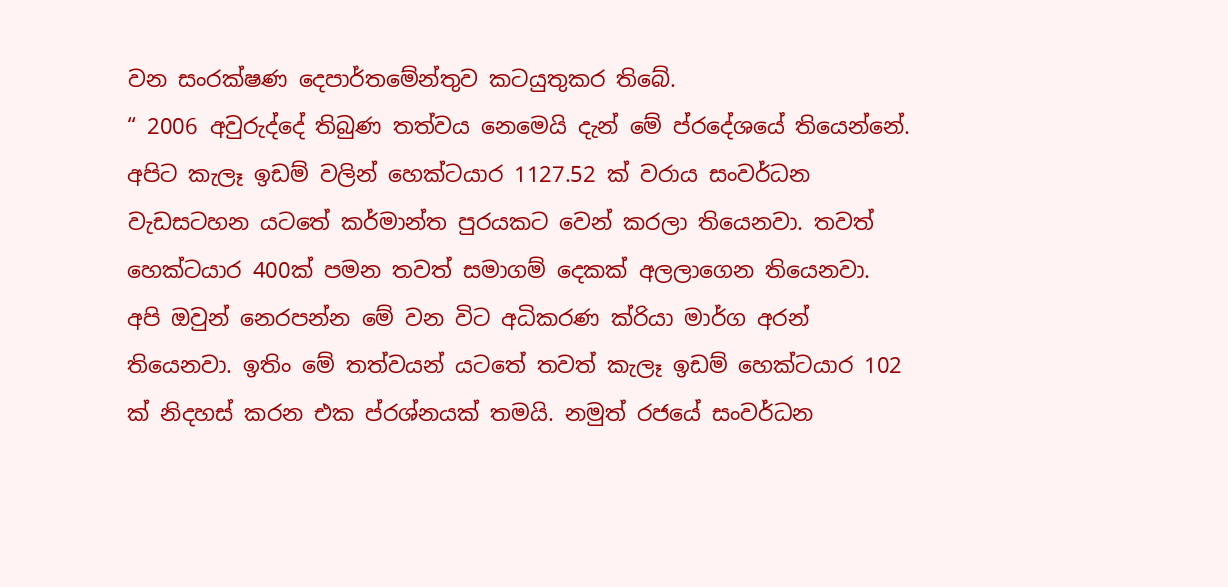වන සංරක්ෂණ දෙපාර්තමේන්තුව කටයුතුකර තිබේ.
“ 2006 අවුරුද්දේ තිබුණ තත්වය නෙමෙයි දැන් මේ ප්රදේශයේ තියෙන්නේ. අපිට කැලෑ ඉඩම් වලින් හෙක්ටයාර 1127.52 ක් වරාය සංවර්ධන වැඩසටහන යටතේ කර්මාන්ත පුරයකට වෙන් කරලා තියෙනවා. තවත් හෙක්ටයාර 400ක් පමන තවත් සමාගම් දෙකක් අලලාගෙන තියෙනවා. අපි ඔවුන් නෙරපන්න මේ වන විට අධිකරණ ක්රියා මාර්ග අරන් තියෙනවා. ඉතිං මේ තත්වයන් යටතේ තවත් කැලෑ ඉඩම් හෙක්ටයාර 102 ක් නිදහස් කරන එක ප්රශ්නයක් තමයි. නමුත් රජයේ සංවර්ධන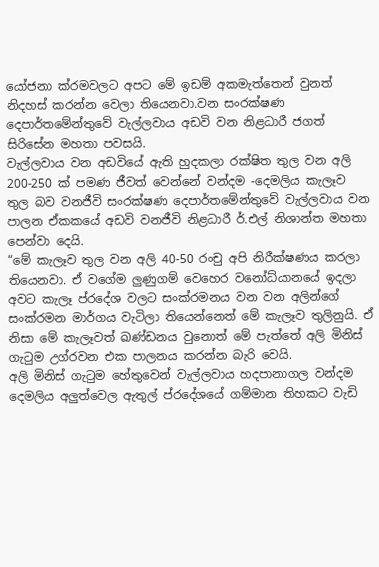යෝජනා ක්රමවලට අපට මේ ඉඩම් අකමැත්තෙන් වුනත් නිදහස් කරන්න වෙලා තියෙනවා.වන සංරක්ෂණ දෙපාර්තමේන්තුවේ වැල්ලවාය අඩවි වන නිළධාරී ජගත් සිරිසේන මහතා පවසයි.
වැල්ලවාය වන අඩවියේ ඇති හුදකලා රක්ෂිත තුල වන අලි 200-250 ක් පමණ ජීවත් වෙන්නේ වන්දම -දෙමලිය කැලෑව තුල බව වනජීවි සංරක්ෂණ දෙපාර්තමේන්තුවේ වැල්ලවාය වන පාලන ඒකකයේ අඩවි වනජීවි නිළධාරී ර්.එල් නිශාන්ත මහතා පෙන්වා දෙයි.
“මේ කැලෑව තුල වන අලි 40-50 රංචු අපි නිරීක්ෂණය කරලා තියෙනවා. ඒ වගේම ලුණුගම් වෙහෙර වනෝධ්යානයේ ඉදලා අවට කැලෑ ප්රදේශ වලට සංක්රමනය වන වන අලින්ගේ සංක්රමන මාර්ගය වැටිලා තියෙන්නෙත් මේ කැලෑව තුලිනුයි. ඒ නිසා මේ කැලෑවත් ඛණ්ඩනය වුනොත් මේ පැත්තේ අලි මිනිස් ගැටුම උග්රවන එක පාලනය කරන්න බැරි වෙයි.
අලි මිනිස් ගැටුම හේතුවෙන් වැල්ලවාය හදපානාගල වන්දම දෙමලිය අලුත්වෙල ඇතුල් ප්රදේශයේ ගම්මාන තිහකට වැඩි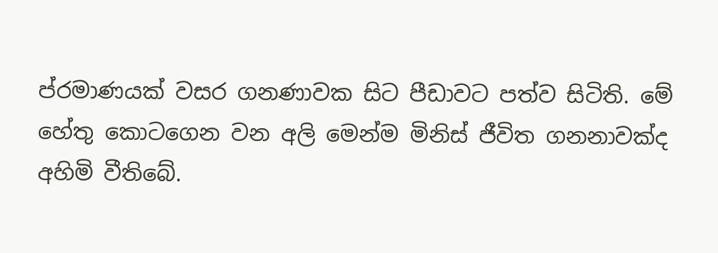ප්රමාණයක් වසර ගනණාවක සිට පීඩාවට පත්ව සිටිති. මේ හේතු කොටගෙන වන අලි මෙන්ම මිනිස් ජීවිත ගනනාවක්ද අහිමි වීතිබේ.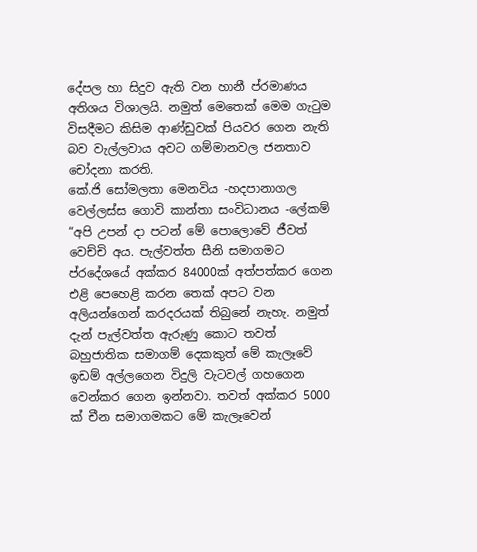දේපල හා සිදුව ඇති වන හානී ප්රමාණය අතිශය විශාලයි. නමුත් මෙතෙක් මෙම ගැටුම විසදීමට කිසිම ආණ්ඩුවක් පියවර ගෙන නැති බව වැල්ලවාය අවට ගම්මානවල ජනතාව චෝදනා කරති.
කේ.ජි සෝමලතා මෙනවිය -හදපානාගල වෙල්ලස්ස ගොවි කාන්තා සංවිධානය -ලේකම්
“අපි උපන් දා පටන් මේ පොලොවේ ජීවත් වෙච්චි අය. පැල්වත්ත සීනි සමාගමට ප්රදේශයේ අක්කර 84000ක් අත්පත්කර ගෙන එළි පෙහෙළි කරන තෙක් අපට වන අලියන්ගෙන් කරදරයක් තිබුනේ නැහැ. නමුත් දැන් පැල්වත්ත ඇරුණු කොට තවත් බහුජාතික සමාගම් දෙකකුත් මේ කැලෑවේ ඉඩම් අල්ලගෙන විදුලි වැටවල් ගහගෙන වෙන්කර ගෙන ඉන්නවා. තවත් අක්කර 5000 ක් චීන සමාගමකට මේ කැලෑවෙන්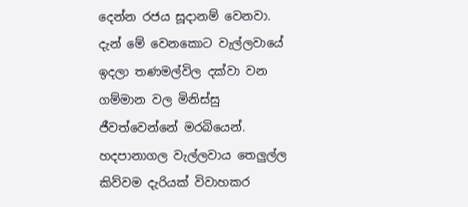දෙන්න රජය සූදානම් වෙනවා. දැන් මේ වෙනකොට වැල්ලවායේ ඉදලා තණමල්විල දක්වා වන ගම්මාන වල මිනිස්සු ජීවත්වෙන්නේ මරබියෙන්. හදපානාගල වැල්ලවාය තෙලුල්ල කිව්වම දැරියක් විවාහකර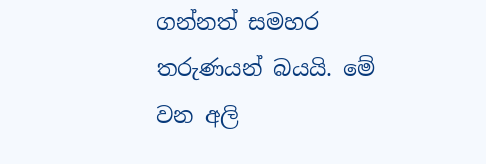ගන්නත් සමහර තරුණයන් බයයි. මේ වන අලි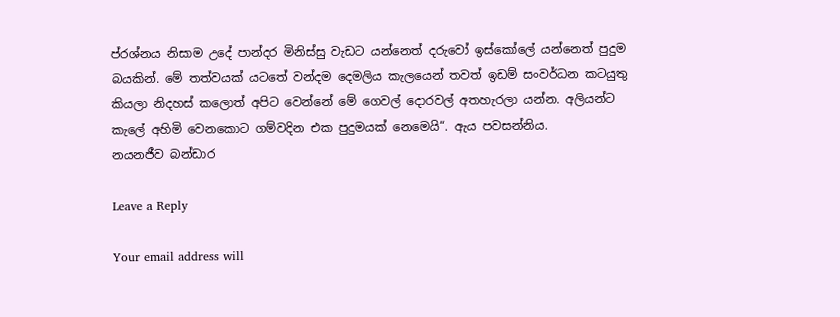ප්රශ්නය නිසාම උදේ පාන්දර මිනිස්සු වැඩට යන්නෙත් දරුවෝ ඉස්කෝලේ යන්නෙත් පුදුම බයකින්. මේ තත්වයක් යටතේ වන්දම දෙමලිය කැලයෙන් තවත් ඉඩම් සංවර්ධන කටයුතු කියලා නිදහස් කලොත් අපිට වෙන්නේ මේ ගෙවල් දොරවල් අතහැරලා යන්න. අලියන්ට කැලේ අහිමි වෙනකොට ගම්වදින එක පුදුමයක් නෙමෙයි“. ඇය පවසන්නිය.
නයනජීව බන්ඩාර

Leave a Reply

Your email address will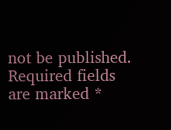not be published. Required fields are marked *